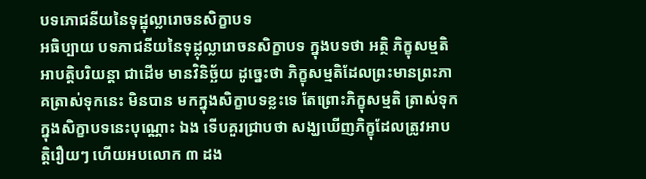បទភោជនីយនៃទុដ្ឋុល្លារោចនសិក្ខាបទ
អធិប្បាយ បទភាជនីយនៃទុដ្លុល្លារោចនសិក្ខាបទ ក្នុងបទថា អត្ថិ ភិក្ខុសម្មតិ អាបត្តិបរិយន្តា ជាដើម មានវិនិច្ឆ័យ ដូច្នេះថា ភិក្ខុសម្មតិដែលព្រះមានព្រះភាគត្រាស់ទុកនេះ មិនបាន មកក្នុងសិក្ខាបទខ្លះទេ តែព្រោះភិក្ខុសម្មតិ ត្រាស់ទុកក្នុងសិក្ខាបទនេះបុណ្ណោះ ឯង ទើបគួរជ្រាបថា សង្ឃឃើញភិក្ខុដែលត្រូវអាបត្តិរឿយៗ ហើយអបលោក ៣ ដង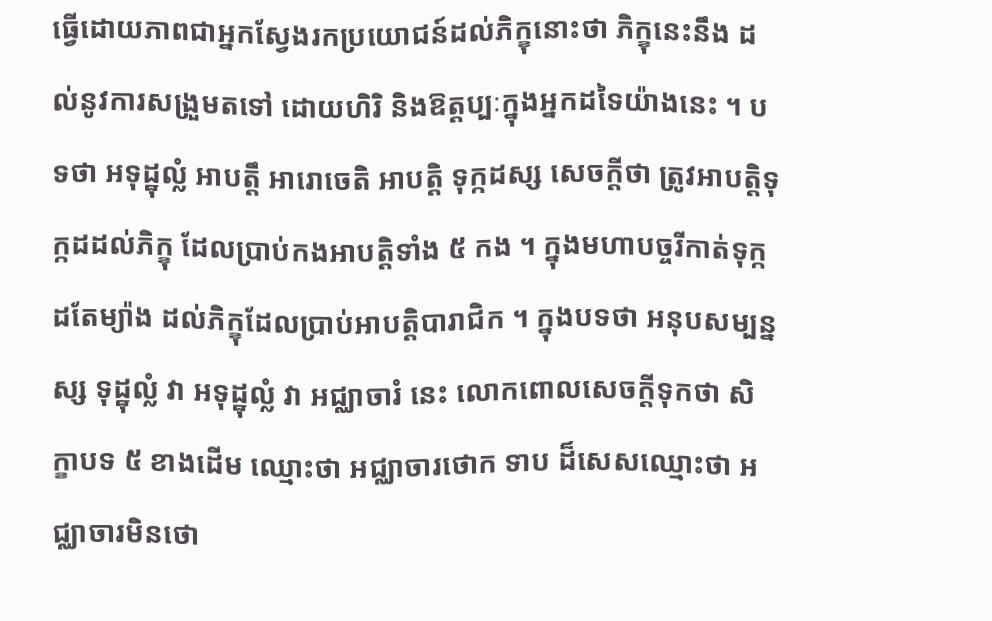ធ្វើដោយភាពជាអ្នកស្វែងរកប្រយោជន៍ដល់ភិក្ខុនោះថា ភិក្ខុនេះនឹង ដល់នូវការសង្រួមតទៅ ដោយហិរិ និងឱត្តប្បៈក្នុងអ្នកដទៃយ៉ាងនេះ ។ បទថា អទុដ្ឋុល្លំ អាបត្តឹ អារោចេតិ អាបត្តិ ទុក្កដស្ស សេចក្តីថា ត្រូវអាបត្តិទុក្កដដល់ភិក្ខុ ដែលប្រាប់កងអាបត្តិទាំង ៥ កង ។ ក្នុងមហាបច្ចរីកាត់ទុក្កដតែម្យ៉ាង ដល់ភិក្ខុដែលប្រាប់អាបត្តិបារាជិក ។ ក្នុងបទថា អនុបសម្បន្នស្ស ទុដ្ឋុល្លំ វា អទុដ្ឋុល្លំ វា អជ្ឈាចារំ នេះ លោកពោលសេចក្តីទុកថា សិក្ខាបទ ៥ ខាងដើម ឈ្មោះថា អជ្ឈាចារថោក ទាប ដ៏សេសឈ្មោះថា អជ្ឈាចារមិនថោ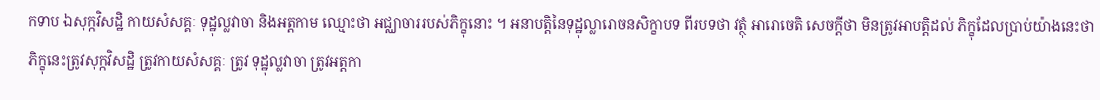កទាប ឯសុក្កវិសដ្ឋិ កាយសំសគ្គៈ ទុដ្ឋុល្លវាចា និងអត្តកាម ឈ្មោះថា អជ្ឈាចាររបស់ភិក្ខុនោះ ។ អនាបត្តិនៃទុដ្ឋុល្លារោចនសិក្ខាបទ ពីរបទថា វត្ថុំ អារោចេតិ សេចក្តីថា មិនត្រូវអាបត្តិដល់ ភិក្ខុដែលប្រាប់យ៉ាងនេះថា ភិក្ខុនេះត្រូវសុក្កវិសដ្ឋិ ត្រូវកាយសំសគ្គៈ ត្រូវ ទុដ្ឋុល្លវាចា ត្រូវអត្តកា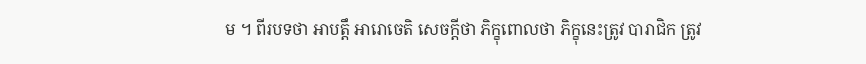ម ។ ពីរបទថា អាបត្តឹ អារោចេតិ សេចក្តីថា ភិក្ខុពោលថា ភិក្ខុនេះត្រូវ បារាជិក ត្រូវ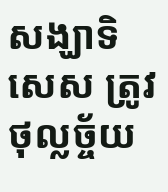សង្ឃាទិសេស ត្រូវថុល្លច្ច័យ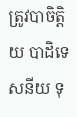ត្រូវបាចិត្តិយ បាដិទេសនីយ ទុ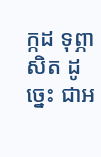ក្កដ ទុព្ភាសិត ដូច្នេះ ជាអ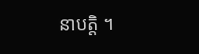នាបត្តិ ។